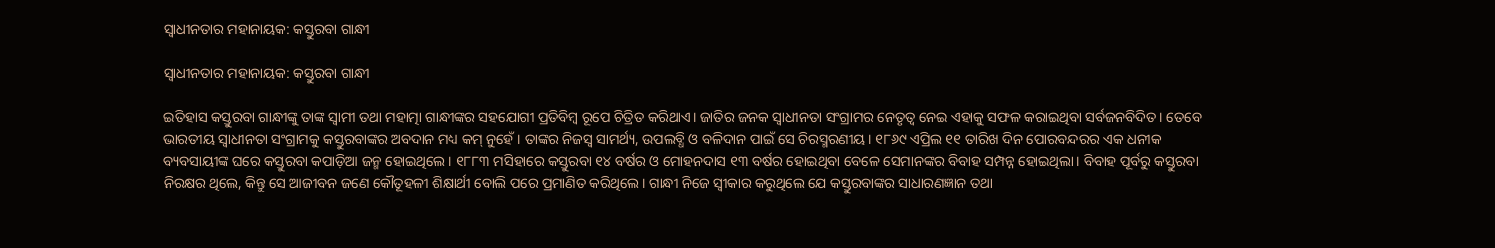ସ୍ବାଧୀନତାର ମହାନାୟକ: କସ୍ତୁରବା ଗାନ୍ଧୀ

ସ୍ବାଧୀନତାର ମହାନାୟକ: କସ୍ତୁରବା ଗାନ୍ଧୀ

ଇତିହାସ କସ୍ତୁରବା ଗାନ୍ଧୀଙ୍କୁ ତାଙ୍କ ସ୍ବାମୀ ତଥା ମହାତ୍ମା ଗାନ୍ଧୀଙ୍କର ସହଯୋଗୀ ପ୍ରତିବିମ୍ବ ରୂପେ ଚିତ୍ରିତ କରିଥାଏ। ଜାତିର ଜନକ ସ୍ବାଧୀନତା ସଂଗ୍ରାମର ନେତୃତ୍ବ ନେଇ ଏହାକୁ ସଫଳ କରାଇଥିବା ସର୍ବଜନବିଦିତ। ତେବେ ଭାରତୀୟ ସ୍ବାଧୀନତା ସଂଗ୍ରାମକୁ କସ୍ତୁରବାଙ୍କର ଅବଦାନ ମଧ୍ୟ କମ୍ ନୁହେଁ। ତାଙ୍କର ନିଜସ୍ବ ସାମର୍ଥ୍ୟ, ଉପଲବ୍ଧି ଓ ବଳିଦାନ ପାଇଁ ସେ ଚିରସ୍ମରଣୀୟ। ୧୮୬୯ ଏପ୍ରିଲ ୧୧ ତାରିଖ ଦିନ ପୋରବନ୍ଦରର ଏକ ଧନୀକ ବ୍ୟବସାୟୀଙ୍କ ଘରେ କସ୍ତୁରବା କପାଡ଼ିଆ ଜନ୍ମ ହୋଇଥିଲେ। ୧୮୮୩ ମସିହାରେ କସ୍ତୁରବା ୧୪ ବର୍ଷର ଓ ମୋହନଦାସ ୧୩ ବର୍ଷର ହୋଇଥିବା ବେଳେ ସେମାନଙ୍କର ବିବାହ ସମ୍ପନ୍ନ ହୋଇଥିଲା। ବିବାହ ପୂର୍ବରୁ କସ୍ତୁରବା ନିରକ୍ଷର ଥିଲେ, କିନ୍ତୁ ସେ ଆଜୀବନ ଜଣେ କୌତୂହଳୀ ଶିକ୍ଷାର୍ଥୀ ବୋଲି ପରେ ପ୍ରମାଣିତ କରିଥିଲେ। ଗାନ୍ଧୀ ନିଜେ ସ୍ବୀକାର କରୁଥିଲେ ଯେ କସ୍ତୁରବାଙ୍କର ସାଧାରଣଜ୍ଞାନ ତଥା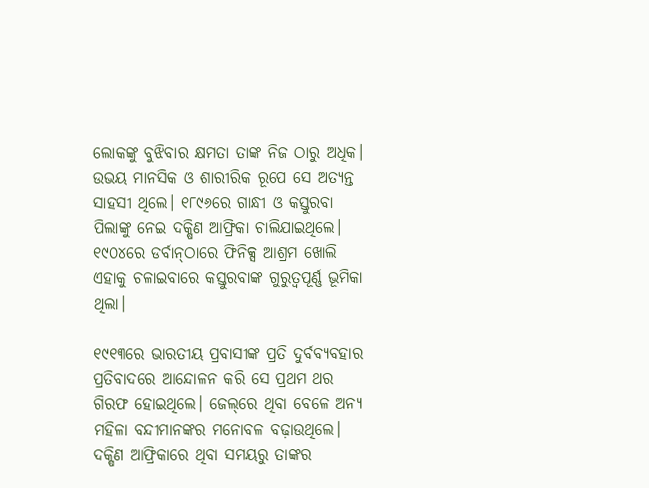ଲୋକଙ୍କୁ ବୁଝିବାର କ୍ଷମତା ତାଙ୍କ ନିଜ ଠାରୁ ଅଧିକ। ଉଭୟ ମାନସିକ ଓ ଶାରୀରିକ ରୂପେ ସେ ଅତ୍ୟନ୍ତ ସାହସୀ ଥିଲେ। ୧୮୯୬ରେ ଗାନ୍ଧୀ ଓ କସ୍ତୁରବା ପିଲାଙ୍କୁ ନେଇ ଦକ୍ଷିଣ ଆଫ୍ରିକା ଚାଲିଯାଇଥିଲେ। ୧୯୦୪ରେ ଡର୍ବାନ୍‍ଠାରେ ଫିନିକ୍ସ ଆଶ୍ରମ ଖୋଲି ଏହାକୁ ଚଳାଇବାରେ କସ୍ତୁରବାଙ୍କ ଗୁରୁତ୍ବପୂର୍ଣ୍ଣ ଭୂମିକା ଥିଲା।

୧୯୧୩ରେ ଭାରତୀୟ ପ୍ରବାସୀଙ୍କ ପ୍ରତି ଦୁର୍ବବ୍ୟବହାର ପ୍ରତିବାଦରେ ଆନ୍ଦୋଳନ କରି ସେ ପ୍ରଥମ ଥର ଗିରଫ ହୋଇଥିଲେ। ଜେଲ୍‌ରେ ଥିବା ବେଳେ ଅନ୍ୟ ମହିଳା ବନ୍ଦୀମାନଙ୍କର ମନୋବଳ ବଢ଼ାଉଥିଲେ। ଦକ୍ଷିଣ ଆଫ୍ରିକାରେ ଥିବା ସମୟରୁ ତାଙ୍କର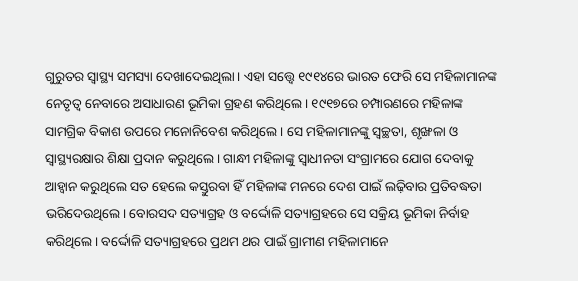ଗୁରୁତର ସ୍ବାସ୍ଥ୍ୟ ସମସ୍ୟା ଦେଖାଦେଇଥିଲା। ଏହା ସତ୍ତ୍ବେ ୧୯୧୪ରେ ଭାରତ ଫେରି ସେ ମହିଳାମାନଙ୍କ ନେତୃତ୍ବ ନେବାରେ ଅସାଧାରଣ ଭୂମିକା ଗ୍ରହଣ କରିଥିଲେ। ୧୯୧୭ରେ ଚମ୍ପାରଣରେ ମହିଳାଙ୍କ ସାମଗ୍ରିକ ବିକାଶ ଉପରେ ମନୋନିବେଶ କରିଥିଲେ। ସେ ମହିଳାମାନଙ୍କୁ ସ୍ବଚ୍ଛତା, ଶୃଙ୍ଖଳା ଓ ସ୍ବାସ୍ଥ୍ୟରକ୍ଷାର ଶିକ୍ଷା ପ୍ରଦାନ କରୁଥିଲେ। ଗାନ୍ଧୀ ମହିଳାଙ୍କୁ ସ୍ବାଧୀନତା ସଂଗ୍ରାମରେ ଯୋଗ ଦେବାକୁ ଆହ୍ବାନ କରୁଥିଲେ ସତ ହେଲେ କସ୍ତୁରବା ହିଁ ମହିଳାଙ୍କ ମନରେ ଦେଶ ପାଇଁ ଲଢ଼ିବାର ପ୍ରତିବଦ୍ଧତା ଭରିଦେଉଥିଲେ। ବୋରସଦ ସତ୍ୟାଗ୍ରହ ଓ ବର୍ଦ୍ଦୋଳି ସତ୍ୟାଗ୍ରହରେ ସେ ସକ୍ରିୟ ଭୂମିକା ନିର୍ବାହ କରିଥିଲେ। ବର୍ଦ୍ଦୋଳି ସତ୍ୟାଗ୍ରହରେ ପ୍ରଥମ ଥର ପାଇଁ ଗ୍ରାମୀଣ ମହିଳାମାନେ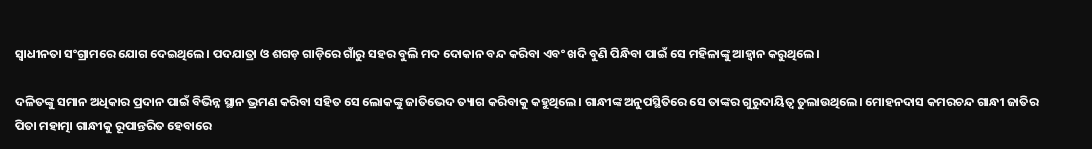ସ୍ବାଧୀନତା ସଂଗ୍ରାମରେ ଯୋଗ ଦେଇଥିଲେ। ପଦଯାତ୍ରା ଓ ଶଗଡ଼ ଗାଡ଼ିରେ ଗାଁରୁ ସହର ବୁଲି ମଦ ଦୋକାନ ବନ୍ଦ କରିବା ଏବଂ ଖଦି ବୁଣି ପିନ୍ଧିବା ପାଇଁ ସେ ମହିଳାଙ୍କୁ ଆହ୍ବାନ କରୁଥିଲେ।

ଦଳିତଙ୍କୁ ସମାନ ଅଧିକାର ପ୍ରଦାନ ପାଇଁ ବିଭିନ୍ନ ସ୍ଥାନ ଭ୍ରମଣ କରିବା ସହିତ ସେ ଲୋକଙ୍କୁ ଜାତିଭେଦ ତ୍ୟାଗ କରିବାକୁ କହୁଥିଲେ। ଗାନ୍ଧୀଙ୍କ ଅନୁପସ୍ଥିତିରେ ସେ ତାଙ୍କର ଗୁରୁଦାୟିତ୍ବ ତୁଲାଉଥିଲେ। ମୋହନଦାସ କମରଚନ୍ଦ ଗାନ୍ଧୀ ଜାତିର ପିତା ମହାତ୍ମା ଗାନ୍ଧୀକୁ ରୂପାନ୍ତରିତ ହେବାରେ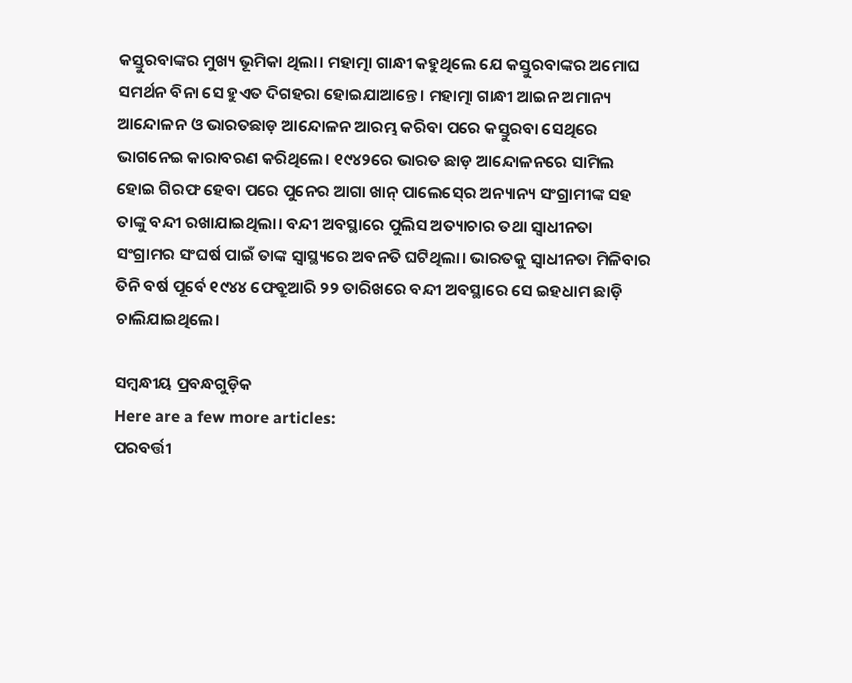କସ୍ତୁରବାଙ୍କର ମୁଖ୍ୟ ଭୂମିକା ଥିଲା। ମହାତ୍ମା ଗାନ୍ଧୀ କହୁଥିଲେ ଯେ କସ୍ତୁରବାଙ୍କର ଅମୋଘ ସମର୍ଥନ ବିନା ସେ ହୁଏତ ଦିଗହରା ହୋଇଯାଆନ୍ତେ। ମହାତ୍ମା ଗାନ୍ଧୀ ଆଇନ ଅମାନ୍ୟ ଆନ୍ଦୋଳନ ଓ ଭାରତଛାଡ଼ ଆନ୍ଦୋଳନ ଆରମ୍ଭ କରିବା ପରେ କସ୍ତୁରବା ସେଥିରେ ଭାଗନେଇ କାରାବରଣ କରିଥିଲେ। ୧୯୪୨ରେ ଭାରତ ଛାଡ଼ ଆନ୍ଦୋଳନରେ ସାମିଲ ହୋଇ ଗିରଫ ହେବା ପରେ ପୁନେର ଆଗା ଖାନ୍ ପାଲେସ୍‍ରେ ଅନ୍ୟାନ୍ୟ ସଂଗ୍ରାମୀଙ୍କ ସହ ତାଙ୍କୁ ବନ୍ଦୀ ରଖାଯାଇଥିଲା। ବନ୍ଦୀ ଅବସ୍ଥାରେ ପୁଲିସ ଅତ୍ୟାଚାର ତଥା ସ୍ବାଧୀନତା ସଂଗ୍ରାମର ସଂଘର୍ଷ ପାଇଁ ତାଙ୍କ ସ୍ବାସ୍ଥ୍ୟରେ ଅବନତି ଘଟିଥିଲା। ଭାରତକୁ ସ୍ବାଧୀନତା ମିଳିବାର ତିନି ବର୍ଷ ପୂର୍ବେ ୧୯୪୪ ଫେବ୍ରୁଆରି ୨୨ ତାରିଖରେ ବନ୍ଦୀ ଅବସ୍ଥାରେ ସେ ଇହଧାମ ଛାଡ଼ି ଚାଲିଯାଇଥିଲେ।

ସମ୍ବନ୍ଧୀୟ ପ୍ରବନ୍ଧଗୁଡ଼ିକ
Here are a few more articles:
ପରବର୍ତ୍ତୀ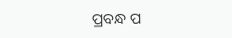ପ୍ରବନ୍ଧ ପ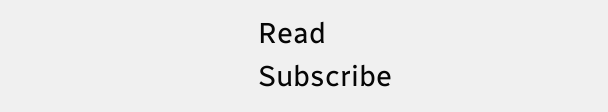Read
Subscribe